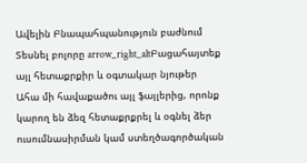Ավելին Բնապահպանություն բաժնում
Տեսնել բոլորը arrow_right_altԲացահայտեք այլ հետաքրքիր և օգտակար նյութեր
Ահա մի հավաքածու այլ ֆայլերից, որոնք կարող են ձեզ հետաքրքրել և օգնել ձեր ուսումնասիրման կամ ստեղծագործական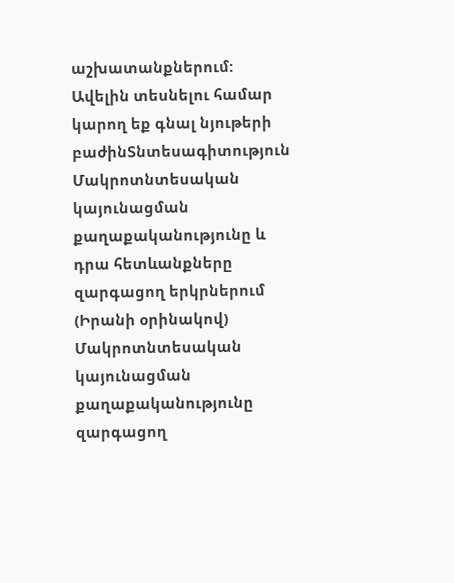աշխատանքներում: Ավելին տեսնելու համար կարող եք գնալ նյութերի բաժինՏնտեսագիտություն
Մակրոտնտեսական կայունացման քաղաքականությունը և դրա հետևանքները զարգացող երկրներում (Իրանի օրինակով)
Մակրոտնտեսական կայունացման քաղաքականությունը զարգացող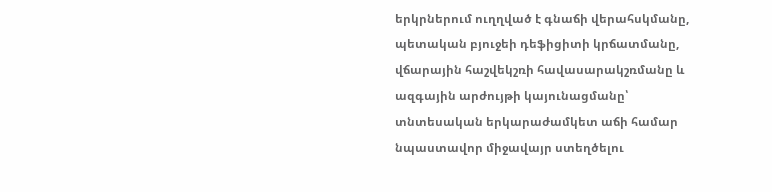երկրներում ուղղված է գնաճի վերահսկմանը, պետական բյուջեի դեֆիցիտի կրճատմանը, վճարային հաշվեկշռի հավասարակշռմանը և ազգային արժույթի կայունացմանը՝ տնտեսական երկարաժամկետ աճի համար նպաստավոր միջավայր ստեղծելու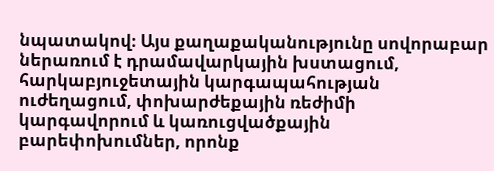նպատակով։ Այս քաղաքականությունը սովորաբար ներառում է դրամավարկային խստացում, հարկաբյուջետային կարգապահության ուժեղացում, փոխարժեքային ռեժիմի կարգավորում և կառուցվածքային բարեփոխումներ, որոնք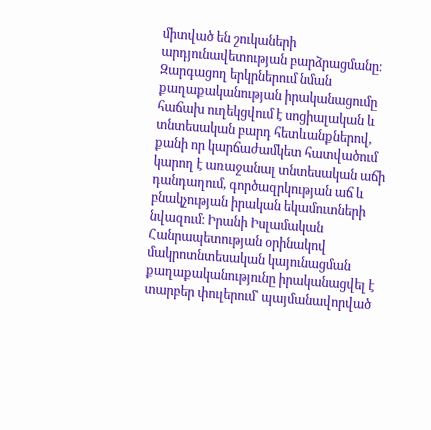միտված են շուկաների արդյունավետության բարձրացմանը։ Զարգացող երկրներում նման քաղաքականության իրականացումը հաճախ ուղեկցվում է սոցիալական և տնտեսական բարդ հետևանքներով, քանի որ կարճաժամկետ հատվածում կարող է առաջանալ տնտեսական աճի դանդաղում, գործազրկության աճ և բնակչության իրական եկամուտների նվազում։ Իրանի Իսլամական Հանրապետության օրինակով մակրոտնտեսական կայունացման քաղաքականությունը իրականացվել է տարբեր փուլերում՝ պայմանավորված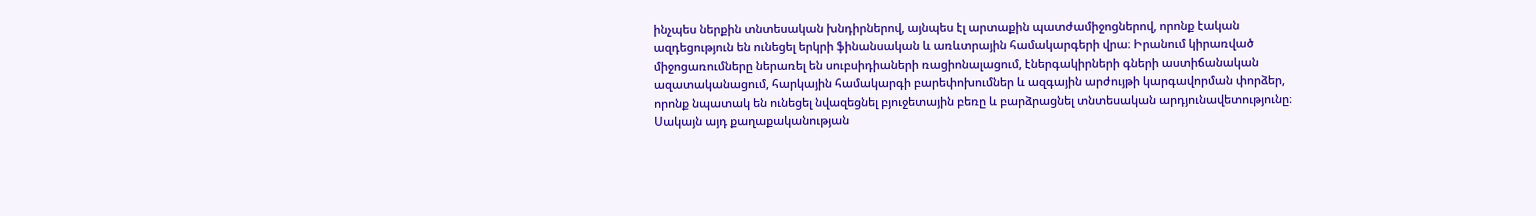ինչպես ներքին տնտեսական խնդիրներով, այնպես էլ արտաքին պատժամիջոցներով, որոնք էական ազդեցություն են ունեցել երկրի ֆինանսական և առևտրային համակարգերի վրա։ Իրանում կիրառված միջոցառումները ներառել են սուբսիդիաների ռացիոնալացում, էներգակիրների գների աստիճանական ազատականացում, հարկային համակարգի բարեփոխումներ և ազգային արժույթի կարգավորման փորձեր, որոնք նպատակ են ունեցել նվազեցնել բյուջետային բեռը և բարձրացնել տնտեսական արդյունավետությունը։ Սակայն այդ քաղաքականության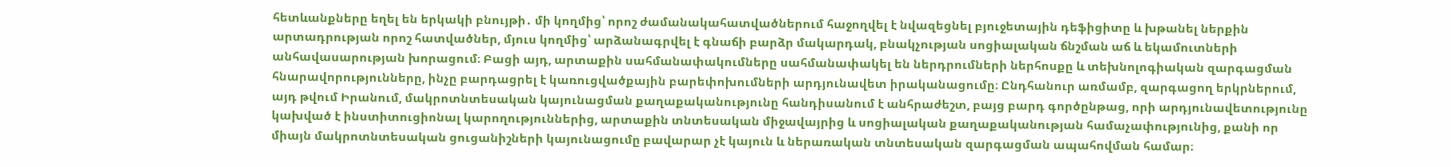հետևանքները եղել են երկակի բնույթի․ մի կողմից՝ որոշ ժամանակահատվածներում հաջողվել է նվազեցնել բյուջետային դեֆիցիտը և խթանել ներքին արտադրության որոշ հատվածներ, մյուս կողմից՝ արձանագրվել է գնաճի բարձր մակարդակ, բնակչության սոցիալական ճնշման աճ և եկամուտների անհավասարության խորացում։ Բացի այդ, արտաքին սահմանափակումները սահմանափակել են ներդրումների ներհոսքը և տեխնոլոգիական զարգացման հնարավորությունները, ինչը բարդացրել է կառուցվածքային բարեփոխումների արդյունավետ իրականացումը։ Ընդհանուր առմամբ, զարգացող երկրներում, այդ թվում Իրանում, մակրոտնտեսական կայունացման քաղաքականությունը հանդիսանում է անհրաժեշտ, բայց բարդ գործընթաց, որի արդյունավետությունը կախված է ինստիտուցիոնալ կարողություններից, արտաքին տնտեսական միջավայրից և սոցիալական քաղաքականության համաչափությունից, քանի որ միայն մակրոտնտեսական ցուցանիշների կայունացումը բավարար չէ կայուն և ներառական տնտեսական զարգացման ապահովման համար։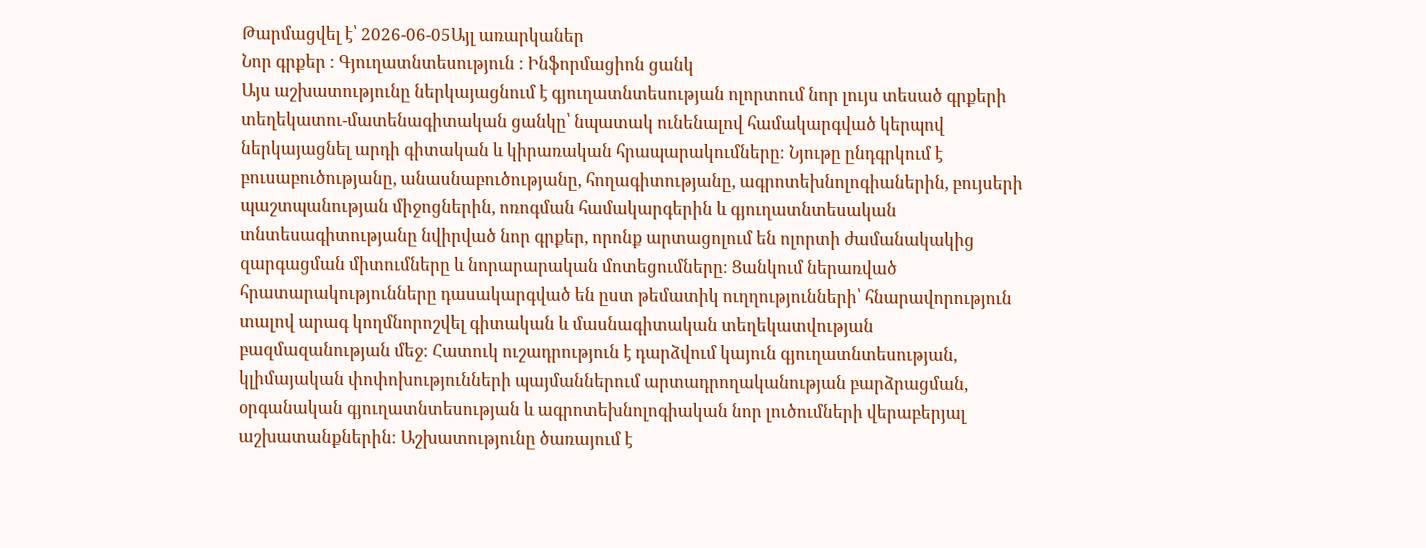Թարմացվել է՝ 2026-06-05Այլ առարկաներ
Նոր գրքեր : Գյուղատնտեսություն : Ինֆորմացիոն ցանկ
Այս աշխատությունը ներկայացնում է գյուղատնտեսության ոլորտում նոր լույս տեսած գրքերի տեղեկատու-մատենագիտական ցանկը՝ նպատակ ունենալով համակարգված կերպով ներկայացնել արդի գիտական և կիրառական հրապարակումները։ Նյութը ընդգրկում է բուսաբուծությանը, անասնաբուծությանը, հողագիտությանը, ագրոտեխնոլոգիաներին, բույսերի պաշտպանության միջոցներին, ոռոգման համակարգերին և գյուղատնտեսական տնտեսագիտությանը նվիրված նոր գրքեր, որոնք արտացոլում են ոլորտի ժամանակակից զարգացման միտումները և նորարարական մոտեցումները։ Ցանկում ներառված հրատարակությունները դասակարգված են ըստ թեմատիկ ուղղությունների՝ հնարավորություն տալով արագ կողմնորոշվել գիտական և մասնագիտական տեղեկատվության բազմազանության մեջ։ Հատուկ ուշադրություն է դարձվում կայուն գյուղատնտեսության, կլիմայական փոփոխությունների պայմաններում արտադրողականության բարձրացման, օրգանական գյուղատնտեսության և ագրոտեխնոլոգիական նոր լուծումների վերաբերյալ աշխատանքներին։ Աշխատությունը ծառայում է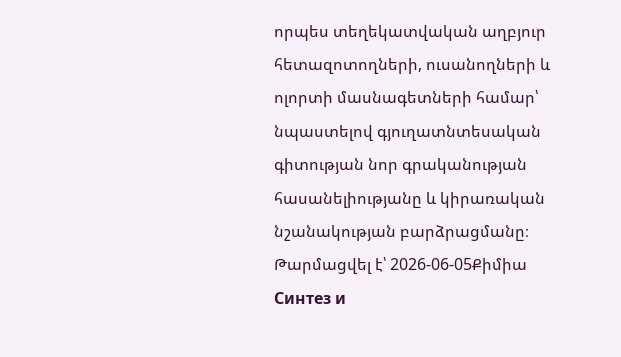որպես տեղեկատվական աղբյուր հետազոտողների, ուսանողների և ոլորտի մասնագետների համար՝ նպաստելով գյուղատնտեսական գիտության նոր գրականության հասանելիությանը և կիրառական նշանակության բարձրացմանը։
Թարմացվել է՝ 2026-06-05Քիմիա
Синтез и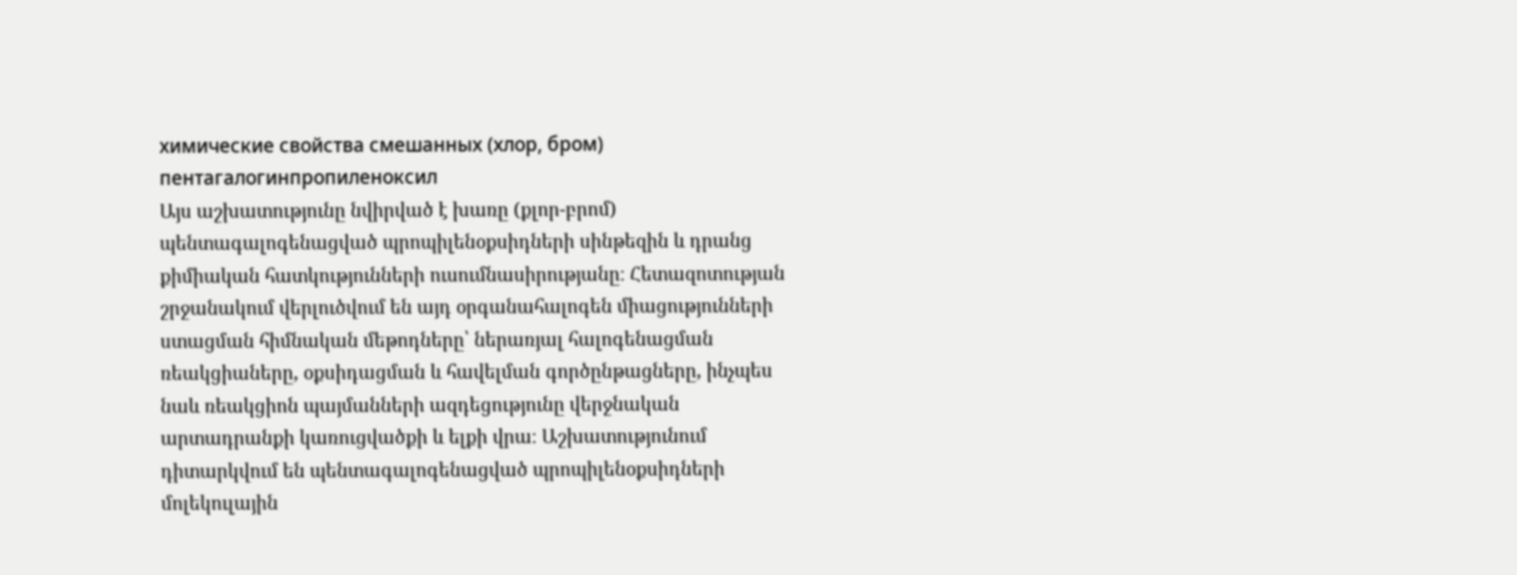химические свойства смешанных (хлор, бром) пентагалогинпропиленоксил
Այս աշխատությունը նվիրված է խառը (քլոր-բրոմ) պենտագալոգենացված պրոպիլենօքսիդների սինթեզին և դրանց քիմիական հատկությունների ուսումնասիրությանը։ Հետազոտության շրջանակում վերլուծվում են այդ օրգանահալոգեն միացությունների ստացման հիմնական մեթոդները՝ ներառյալ հալոգենացման ռեակցիաները, օքսիդացման և հավելման գործընթացները, ինչպես նաև ռեակցիոն պայմանների ազդեցությունը վերջնական արտադրանքի կառուցվածքի և ելքի վրա։ Աշխատությունում դիտարկվում են պենտագալոգենացված պրոպիլենօքսիդների մոլեկուլային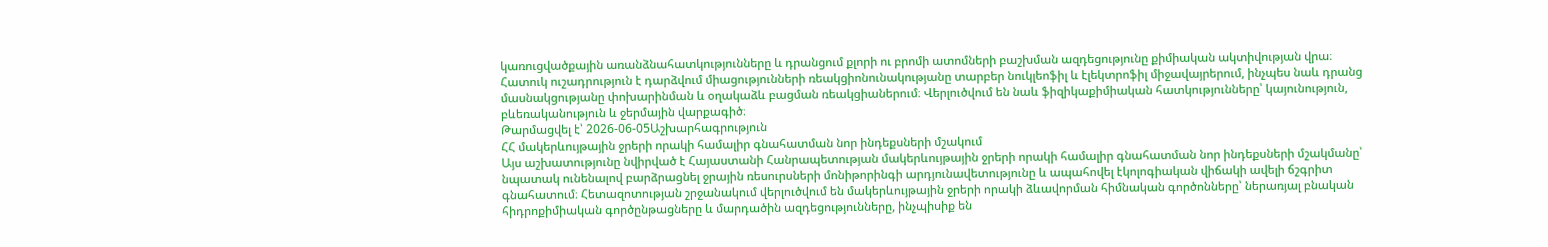կառուցվածքային առանձնահատկությունները և դրանցում քլորի ու բրոմի ատոմների բաշխման ազդեցությունը քիմիական ակտիվության վրա։ Հատուկ ուշադրություն է դարձվում միացությունների ռեակցիոնունակությանը տարբեր նուկլեոֆիլ և էլեկտրոֆիլ միջավայրերում, ինչպես նաև դրանց մասնակցությանը փոխարինման և օղակաձև բացման ռեակցիաներում։ Վերլուծվում են նաև ֆիզիկաքիմիական հատկությունները՝ կայունություն, բևեռականություն և ջերմային վարքագիծ։
Թարմացվել է՝ 2026-06-05Աշխարհագրություն
ՀՀ մակերևույթային ջրերի որակի համալիր գնահատման նոր ինդեքսների մշակում
Այս աշխատությունը նվիրված է Հայաստանի Հանրապետության մակերևույթային ջրերի որակի համալիր գնահատման նոր ինդեքսների մշակմանը՝ նպատակ ունենալով բարձրացնել ջրային ռեսուրսների մոնիթորինգի արդյունավետությունը և ապահովել էկոլոգիական վիճակի ավելի ճշգրիտ գնահատում։ Հետազոտության շրջանակում վերլուծվում են մակերևույթային ջրերի որակի ձևավորման հիմնական գործոնները՝ ներառյալ բնական հիդրոքիմիական գործընթացները և մարդածին ազդեցությունները, ինչպիսիք են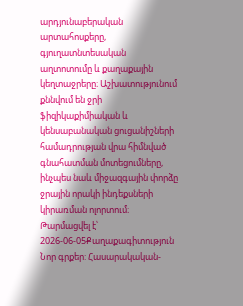արդյունաբերական արտահոսքերը, գյուղատնտեսական աղտոտումը և քաղաքային կեղտաջրերը։ Աշխատությունում քննվում են ջրի ֆիզիկաքիմիական և կենսաբանական ցուցանիշների համադրության վրա հիմնված գնահատման մոտեցումները, ինչպես նաև միջազգային փորձը ջրային որակի ինդեքսների կիրառման ոլորտում։
Թարմացվել է՝ 2026-06-05Քաղաքագիտություն
Նոր գրքեր: Հասարակական-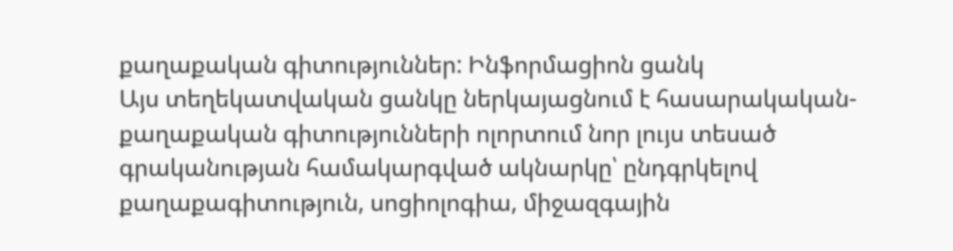քաղաքական գիտություններ: Ինֆորմացիոն ցանկ
Այս տեղեկատվական ցանկը ներկայացնում է հասարակական-քաղաքական գիտությունների ոլորտում նոր լույս տեսած գրականության համակարգված ակնարկը՝ ընդգրկելով քաղաքագիտություն, սոցիոլոգիա, միջազգային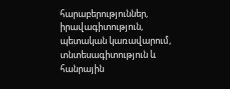հարաբերություններ, իրավագիտություն, պետական կառավարում, տնտեսագիտություն և հանրային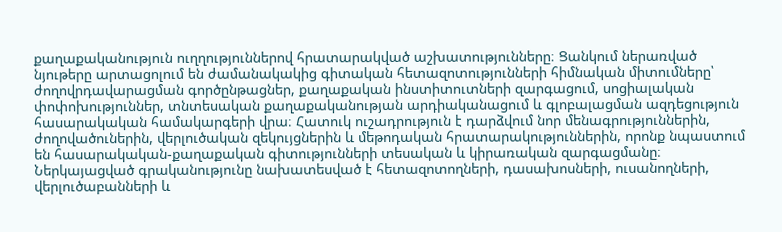քաղաքականություն ուղղություններով հրատարակված աշխատությունները։ Ցանկում ներառված նյութերը արտացոլում են ժամանակակից գիտական հետազոտությունների հիմնական միտումները՝ ժողովրդավարացման գործընթացներ, քաղաքական ինստիտուտների զարգացում, սոցիալական փոփոխություններ, տնտեսական քաղաքականության արդիականացում և գլոբալացման ազդեցություն հասարակական համակարգերի վրա։ Հատուկ ուշադրություն է դարձվում նոր մենագրություններին, ժողովածուներին, վերլուծական զեկույցներին և մեթոդական հրատարակություններին, որոնք նպաստում են հասարակական-քաղաքական գիտությունների տեսական և կիրառական զարգացմանը։ Ներկայացված գրականությունը նախատեսված է հետազոտողների, դասախոսների, ուսանողների, վերլուծաբանների և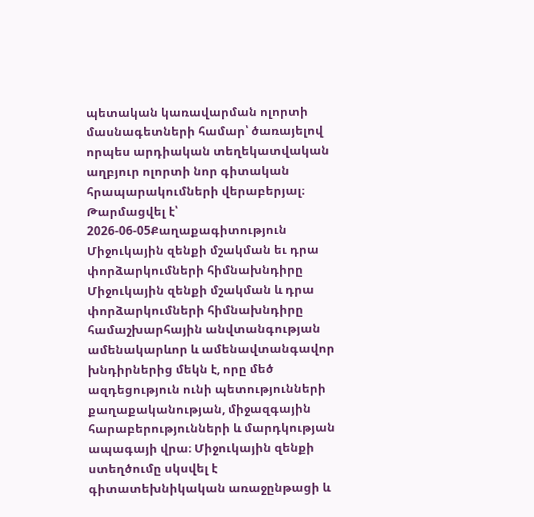պետական կառավարման ոլորտի մասնագետների համար՝ ծառայելով որպես արդիական տեղեկատվական աղբյուր ոլորտի նոր գիտական հրապարակումների վերաբերյալ։
Թարմացվել է՝ 2026-06-05Քաղաքագիտություն
Միջուկային զենքի մշակման եւ դրա փորձարկումների հիմնախնդիրը
Միջուկային զենքի մշակման և դրա փորձարկումների հիմնախնդիրը համաշխարհային անվտանգության ամենակարևոր և ամենավտանգավոր խնդիրներից մեկն է, որը մեծ ազդեցություն ունի պետությունների քաղաքականության, միջազգային հարաբերությունների և մարդկության ապագայի վրա։ Միջուկային զենքի ստեղծումը սկսվել է գիտատեխնիկական առաջընթացի և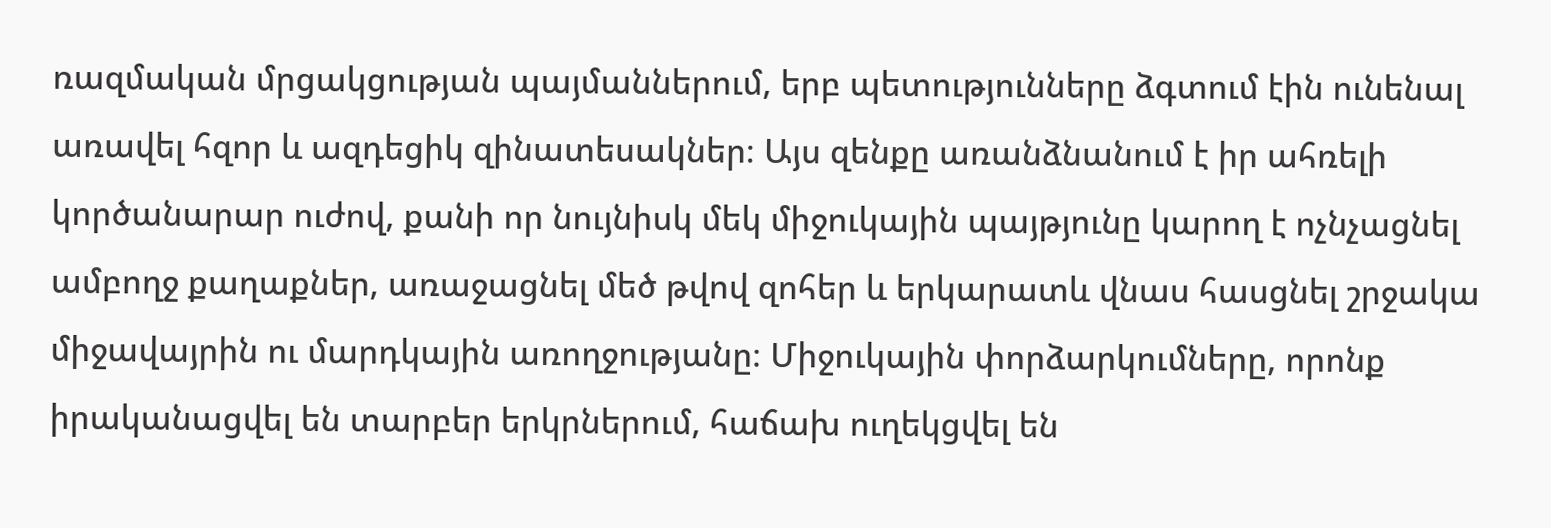ռազմական մրցակցության պայմաններում, երբ պետությունները ձգտում էին ունենալ առավել հզոր և ազդեցիկ զինատեսակներ։ Այս զենքը առանձնանում է իր ահռելի կործանարար ուժով, քանի որ նույնիսկ մեկ միջուկային պայթյունը կարող է ոչնչացնել ամբողջ քաղաքներ, առաջացնել մեծ թվով զոհեր և երկարատև վնաս հասցնել շրջակա միջավայրին ու մարդկային առողջությանը։ Միջուկային փորձարկումները, որոնք իրականացվել են տարբեր երկրներում, հաճախ ուղեկցվել են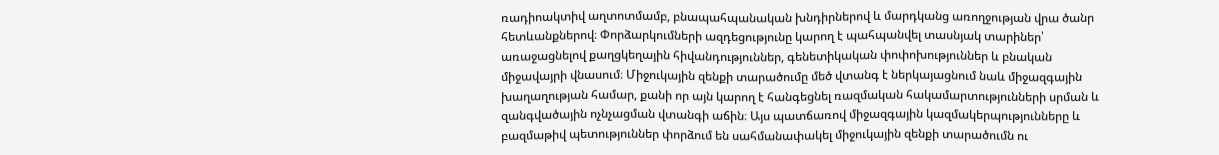ռադիոակտիվ աղտոտմամբ, բնապահպանական խնդիրներով և մարդկանց առողջության վրա ծանր հետևանքներով։ Փորձարկումների ազդեցությունը կարող է պահպանվել տասնյակ տարիներ՝ առաջացնելով քաղցկեղային հիվանդություններ, գենետիկական փոփոխություններ և բնական միջավայրի վնասում։ Միջուկային զենքի տարածումը մեծ վտանգ է ներկայացնում նաև միջազգային խաղաղության համար, քանի որ այն կարող է հանգեցնել ռազմական հակամարտությունների սրման և զանգվածային ոչնչացման վտանգի աճին։ Այս պատճառով միջազգային կազմակերպությունները և բազմաթիվ պետություններ փորձում են սահմանափակել միջուկային զենքի տարածումն ու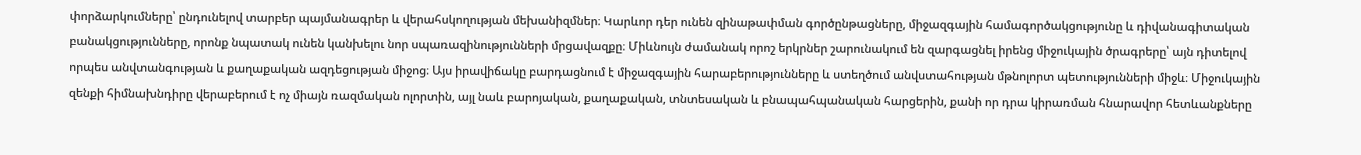փորձարկումները՝ ընդունելով տարբեր պայմանագրեր և վերահսկողության մեխանիզմներ։ Կարևոր դեր ունեն զինաթափման գործընթացները, միջազգային համագործակցությունը և դիվանագիտական բանակցությունները, որոնք նպատակ ունեն կանխելու նոր սպառազինությունների մրցավազքը։ Միևնույն ժամանակ որոշ երկրներ շարունակում են զարգացնել իրենց միջուկային ծրագրերը՝ այն դիտելով որպես անվտանգության և քաղաքական ազդեցության միջոց։ Այս իրավիճակը բարդացնում է միջազգային հարաբերությունները և ստեղծում անվստահության մթնոլորտ պետությունների միջև։ Միջուկային զենքի հիմնախնդիրը վերաբերում է ոչ միայն ռազմական ոլորտին, այլ նաև բարոյական, քաղաքական, տնտեսական և բնապահպանական հարցերին, քանի որ դրա կիրառման հնարավոր հետևանքները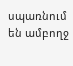սպառնում են ամբողջ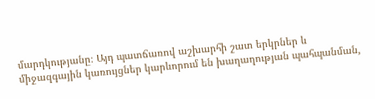մարդկությանը։ Այդ պատճառով աշխարհի շատ երկրներ և միջազգային կառույցներ կարևորում են խաղաղության պահպանման,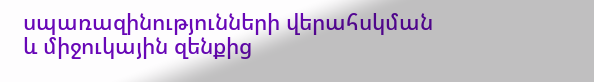սպառազինությունների վերահսկման և միջուկային զենքից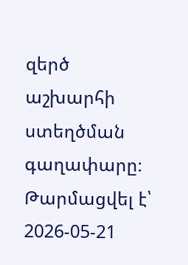զերծ աշխարհի ստեղծման գաղափարը։
Թարմացվել է՝ 2026-05-21